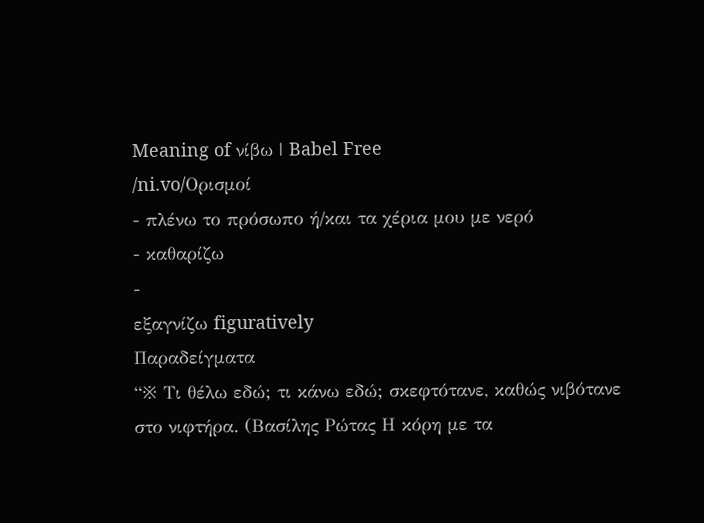Meaning of νίβω | Babel Free
/ni.vo/Ορισμοί
- πλένω το πρόσωπο ή/και τα χέρια μου με νερό
- καθαρίζω
-
εξαγνίζω figuratively
Παραδείγματα
“※ Τι θέλω εδώ; τι κάνω εδώ; σκεφτότανε, καθώς νιβότανε στο νιφτήρα. (Βασίλης Ρώτας Η κόρη με τα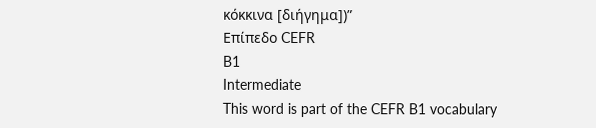κόκκινα [διήγημα])”
Επίπεδο CEFR
B1
Intermediate
This word is part of the CEFR B1 vocabulary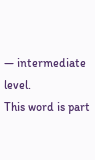— intermediate level.
This word is part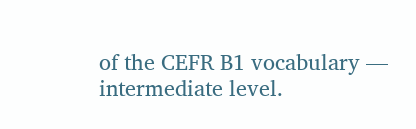of the CEFR B1 vocabulary — intermediate level.